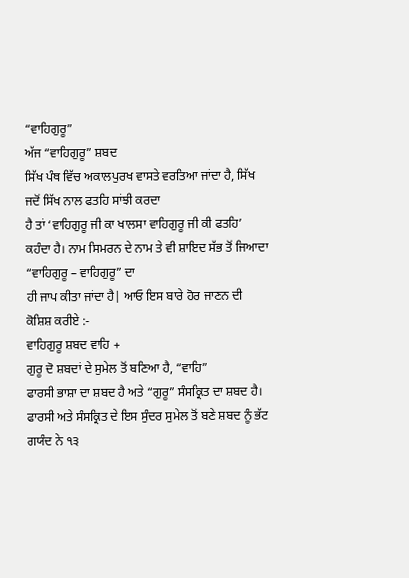“ਵਾਹਿਗੁਰੂ”
ਅੱਜ “ਵਾਹਿਗੁਰੂ” ਸ਼ਬਦ
ਸਿੱਖ ਪੰਥ ਵਿੱਚ ਅਕਾਲਪੁਰਖ ਵਾਸਤੇ ਵਰਤਿਆ ਜਾਂਦਾ ਹੈ, ਸਿੱਖ ਜਦੋਂ ਸਿੱਖ ਨਾਲ ਫਤਹਿ ਸਾਂਝੀ ਕਰਦਾ
ਹੈ ਤਾਂ ‘ਵਾਹਿਗੁਰੂ ਜੀ ਕਾ ਖਾਲਸਾ ਵਾਹਿਗੁਰੂ ਜੀ ਕੀ ਫਤਹਿ’ ਕਹੰਦਾ ਹੈ। ਨਾਮ ਸਿਮਰਨ ਦੇ ਨਾਮ ਤੇ ਵੀ ਸ਼ਾਇਦ ਸੱਭ ਤੋਂ ਜਿਆਦਾ “ਵਾਹਿਗੁਰੂ – ਵਾਹਿਗੁਰੂ” ਦਾ
ਹੀ ਜਾਪ ਕੀਤਾ ਜਾਂਦਾ ਹੈ| ਆਓ ਇਸ ਬਾਰੇ ਹੋਰ ਜਾਣਨ ਦੀ ਕੋਸ਼ਿਸ਼ ਕਰੀਏ :-
ਵਾਹਿਗੁਰੂ ਸ਼ਬਦ ਵਾਹਿ +
ਗੁਰੂ ਦੋ ਸ਼ਬਦਾਂ ਦੇ ਸੁਮੇਲ ਤੋਂ ਬਣਿਆ ਹੈ, “ਵਾਹਿ”
ਫਾਰਸੀ ਭਾਸ਼ਾ ਦਾ ਸ਼ਬਦ ਹੈ ਅਤੇ “ਗੁਰੂ” ਸੰਸਕ੍ਰਿਤ ਦਾ ਸ਼ਬਦ ਹੈ। ਫਾਰਸੀ ਅਤੇ ਸੰਸਕ੍ਰਿਤ ਦੇ ਇਸ ਸੁੰਦਰ ਸੁਮੇਲ ਤੋਂ ਬਣੇ ਸ਼ਬਦ ਨੂੰ ਭੱਟ ਗਯੰਦ ਨੇ ੧੩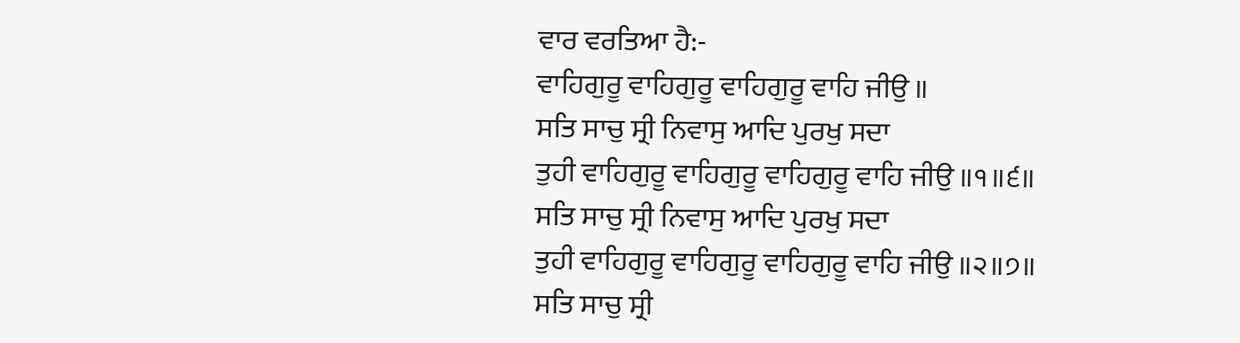ਵਾਰ ਵਰਤਿਆ ਹੈ:-
ਵਾਹਿਗੁਰੂ ਵਾਹਿਗੁਰੂ ਵਾਹਿਗੁਰੂ ਵਾਹਿ ਜੀਉ ॥
ਸਤਿ ਸਾਚੁ ਸ੍ਰੀ ਨਿਵਾਸੁ ਆਦਿ ਪੁਰਖੁ ਸਦਾ
ਤੁਹੀ ਵਾਹਿਗੁਰੂ ਵਾਹਿਗੁਰੂ ਵਾਹਿਗੁਰੂ ਵਾਹਿ ਜੀਉ ॥੧॥੬॥
ਸਤਿ ਸਾਚੁ ਸ੍ਰੀ ਨਿਵਾਸੁ ਆਦਿ ਪੁਰਖੁ ਸਦਾ
ਤੁਹੀ ਵਾਹਿਗੁਰੂ ਵਾਹਿਗੁਰੂ ਵਾਹਿਗੁਰੂ ਵਾਹਿ ਜੀਉ ॥੨॥੭॥
ਸਤਿ ਸਾਚੁ ਸ੍ਰੀ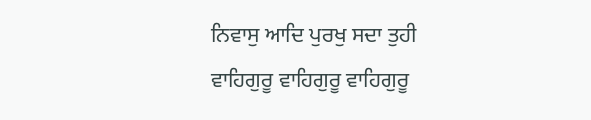ਨਿਵਾਸੁ ਆਦਿ ਪੁਰਖੁ ਸਦਾ ਤੁਹੀ
ਵਾਹਿਗੁਰੂ ਵਾਹਿਗੁਰੂ ਵਾਹਿਗੁਰੂ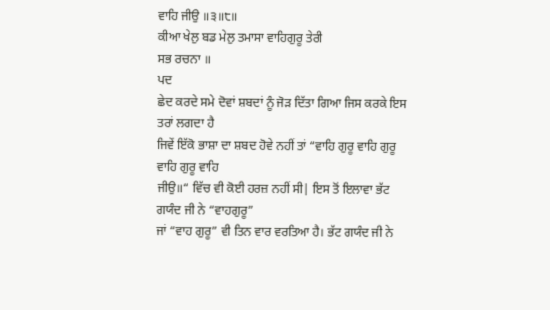ਵਾਹਿ ਜੀਉ ॥੩॥੮॥
ਕੀਆ ਖੇਲੁ ਬਡ ਮੇਲੁ ਤਮਾਸਾ ਵਾਹਿਗੁਰੂ ਤੇਰੀ
ਸਭ ਰਚਨਾ ॥
ਪਦ
ਛੇਦ ਕਰਦੇ ਸਮੇ ਦੋਵਾਂ ਸ਼ਬਦਾਂ ਨੂੰ ਜੋੜ ਦਿੱਤਾ ਗਿਆ ਜਿਸ ਕਰਕੇ ਇਸ ਤਰਾਂ ਲਗਦਾ ਹੈ
ਜਿਵੇਂ ਇੱਕੋ ਭਾਸ਼ਾ ਦਾ ਸ਼ਬਦ ਹੋਵੇ ਨਹੀਂ ਤਾਂ “ਵਾਹਿ ਗੁਰੂ ਵਾਹਿ ਗੁਰੂ ਵਾਹਿ ਗੁਰੂ ਵਾਹਿ
ਜੀਉ॥“ ਵਿੱਚ ਵੀ ਕੋਈ ਹਰਜ਼ ਨਹੀਂ ਸੀ| ਇਸ ਤੋਂ ਇਲਾਵਾ ਭੱਟ ਗਯੰਦ ਜੀ ਨੇ “ਵਾਹਗੁਰੂ”
ਜਾਂ “ਵਾਹ ਗੁਰੂ” ਵੀ ਤਿਨ ਵਾਰ ਵਰਤਿਆ ਹੈ। ਭੱਟ ਗਯੰਦ ਜੀ ਨੇ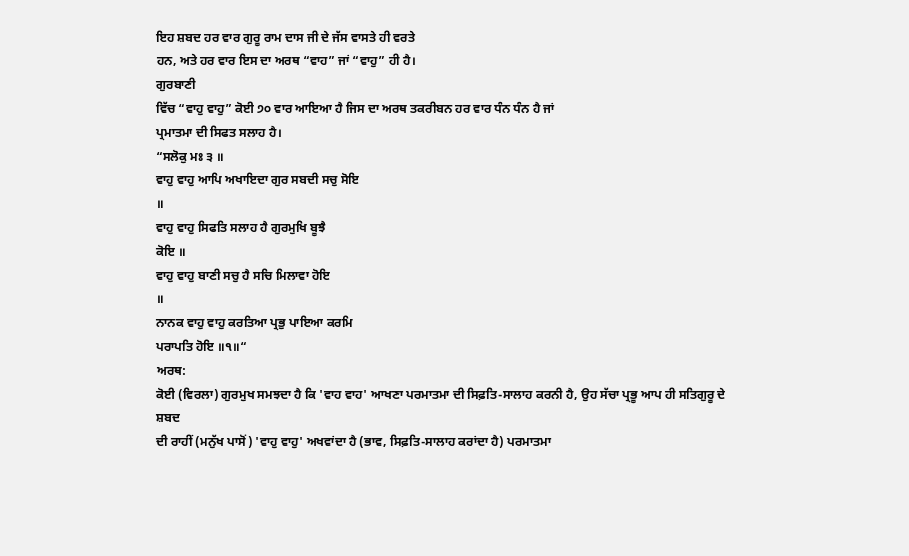ਇਹ ਸ਼ਬਦ ਹਰ ਵਾਰ ਗੁਰੂ ਰਾਮ ਦਾਸ ਜੀ ਦੇ ਜੱਸ ਵਾਸਤੇ ਹੀ ਵਰਤੇ
ਹਨ, ਅਤੇ ਹਰ ਵਾਰ ਇਸ ਦਾ ਅਰਥ “ਵਾਹ” ਜਾਂ “ਵਾਹੁ” ਹੀ ਹੈ।
ਗੁਰਬਾਣੀ
ਵਿੱਚ “ਵਾਹੁ ਵਾਹੁ” ਕੋਈ ੭੦ ਵਾਰ ਆਇਆ ਹੈ ਜਿਸ ਦਾ ਅਰਥ ਤਕਰੀਬਨ ਹਰ ਵਾਰ ਧੰਨ ਧੰਨ ਹੈ ਜਾਂ
ਪ੍ਰਮਾਤਮਾ ਦੀ ਸਿਫਤ ਸਲਾਹ ਹੈ।
“ਸਲੋਕੁ ਮਃ ੩ ॥
ਵਾਹੁ ਵਾਹੁ ਆਪਿ ਅਖਾਇਦਾ ਗੁਰ ਸਬਦੀ ਸਚੁ ਸੋਇ
॥
ਵਾਹੁ ਵਾਹੁ ਸਿਫਤਿ ਸਲਾਹ ਹੈ ਗੁਰਮੁਖਿ ਬੂਝੈ
ਕੋਇ ॥
ਵਾਹੁ ਵਾਹੁ ਬਾਣੀ ਸਚੁ ਹੈ ਸਚਿ ਮਿਲਾਵਾ ਹੋਇ
॥
ਨਾਨਕ ਵਾਹੁ ਵਾਹੁ ਕਰਤਿਆ ਪ੍ਰਭੁ ਪਾਇਆ ਕਰਮਿ
ਪਰਾਪਤਿ ਹੋਇ ॥੧॥“
ਅਰਥ:
ਕੋਈ (ਵਿਰਲਾ) ਗੁਰਮੁਖ ਸਮਝਦਾ ਹੈ ਕਿ 'ਵਾਹ ਵਾਹ' ਆਖਣਾ ਪਰਮਾਤਮਾ ਦੀ ਸਿਫ਼ਤਿ-ਸਾਲਾਹ ਕਰਨੀ ਹੈ, ਉਹ ਸੱਚਾ ਪ੍ਰਭੂ ਆਪ ਹੀ ਸਤਿਗੁਰੂ ਦੇ ਸ਼ਬਦ
ਦੀ ਰਾਹੀਂ (ਮਨੁੱਖ ਪਾਸੋਂ) 'ਵਾਹੁ ਵਾਹੁ' ਅਖਵਾਂਦਾ ਹੈ (ਭਾਵ, ਸਿਫ਼ਤਿ-ਸਾਲਾਹ ਕਰਾਂਦਾ ਹੈ) ਪਰਮਾਤਮਾ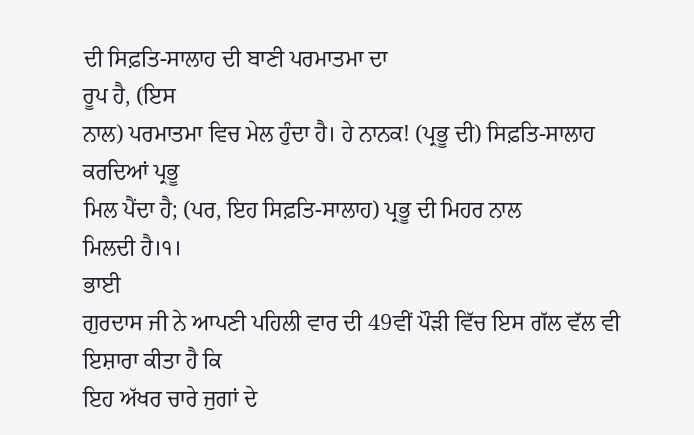ਦੀ ਸਿਫ਼ਤਿ-ਸਾਲਾਹ ਦੀ ਬਾਣੀ ਪਰਮਾਤਮਾ ਦਾ
ਰੂਪ ਹੈ, (ਇਸ
ਨਾਲ) ਪਰਮਾਤਮਾ ਵਿਚ ਮੇਲ ਹੁੰਦਾ ਹੈ। ਹੇ ਨਾਨਕ! (ਪ੍ਰਭੂ ਦੀ) ਸਿਫ਼ਤਿ-ਸਾਲਾਹ ਕਰਦਿਆਂ ਪ੍ਰਭੂ
ਮਿਲ ਪੈਂਦਾ ਹੈ; (ਪਰ, ਇਹ ਸਿਫ਼ਤਿ-ਸਾਲਾਹ) ਪ੍ਰਭੂ ਦੀ ਮਿਹਰ ਨਾਲ
ਮਿਲਦੀ ਹੈ।੧।
ਭਾਈ
ਗੁਰਦਾਸ ਜੀ ਨੇ ਆਪਣੀ ਪਹਿਲੀ ਵਾਰ ਦੀ 49ਵੀਂ ਪੌੜੀ ਵਿੱਚ ਇਸ ਗੱਲ ਵੱਲ ਵੀ ਇਸ਼ਾਰਾ ਕੀਤਾ ਹੈ ਕਿ
ਇਹ ਅੱਖਰ ਚਾਰੇ ਜੁਗਾਂ ਦੇ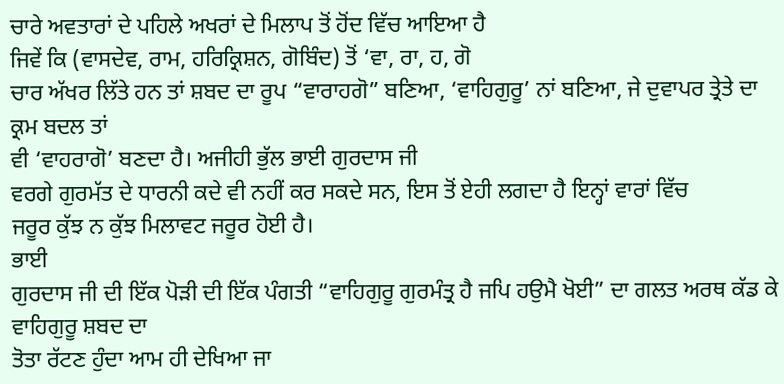ਚਾਰੇ ਅਵਤਾਰਾਂ ਦੇ ਪਹਿਲੇ ਅਖਰਾਂ ਦੇ ਮਿਲਾਪ ਤੋਂ ਹੋਂਦ ਵਿੱਚ ਆਇਆ ਹੈ
ਜਿਵੇਂ ਕਿ (ਵਾਸਦੇਵ, ਰਾਮ, ਹਰਿਕ੍ਰਿਸ਼ਨ, ਗੋਬਿੰਦ) ਤੋਂ ‘ਵਾ, ਰਾ, ਹ, ਗੋ
ਚਾਰ ਅੱਖਰ ਲਿੱਤੇ ਹਨ ਤਾਂ ਸ਼ਬਦ ਦਾ ਰੂਪ “ਵਾਰਾਹਗੋ” ਬਣਿਆ, ‘ਵਾਹਿਗੁਰੂ’ ਨਾਂ ਬਣਿਆ, ਜੇ ਦੁਵਾਪਰ ਤ੍ਰੇਤੇ ਦਾ ਕ੍ਰਮ ਬਦਲ ਤਾਂ
ਵੀ ‘ਵਾਹਰਾਗੋ’ ਬਣਦਾ ਹੈ। ਅਜੀਹੀ ਭੁੱਲ ਭਾਈ ਗੁਰਦਾਸ ਜੀ
ਵਰਗੇ ਗੁਰਮੱਤ ਦੇ ਧਾਰਨੀ ਕਦੇ ਵੀ ਨਹੀਂ ਕਰ ਸਕਦੇ ਸਨ, ਇਸ ਤੋਂ ਏਹੀ ਲਗਦਾ ਹੈ ਇਨ੍ਹਾਂ ਵਾਰਾਂ ਵਿੱਚ
ਜਰੂਰ ਕੁੱਝ ਨ ਕੁੱਝ ਮਿਲਾਵਟ ਜਰੂਰ ਹੋਈ ਹੈ।
ਭਾਈ
ਗੁਰਦਾਸ ਜੀ ਦੀ ਇੱਕ ਪੋੜੀ ਦੀ ਇੱਕ ਪੰਗਤੀ “ਵਾਹਿਗੁਰੂ ਗੁਰਮੰਤ੍ਰ ਹੈ ਜਪਿ ਹਉਮੈ ਖੋਈ” ਦਾ ਗਲਤ ਅਰਥ ਕੱਡ ਕੇ ਵਾਹਿਗੁਰੂ ਸ਼ਬਦ ਦਾ
ਤੋਤਾ ਰੱਟਣ ਹੁੰਦਾ ਆਮ ਹੀ ਦੇਖਿਆ ਜਾ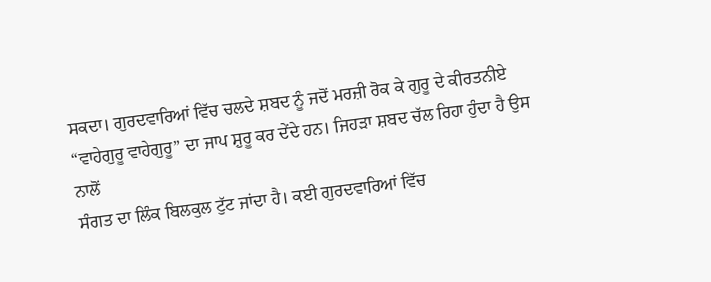ਸਕਦਾ। ਗੁਰਦਵਾਰਿਆਂ ਵਿੱਚ ਚਲਦੇ ਸ਼ਬਦ ਨੂੰ ਜਦੋਂ ਮਰਜ਼ੀ ਰੋਕ ਕੇ ਗੁਰੂ ਦੇ ਕੀਰਤਨੀਏ
“ਵਾਹੇਗੁਰੂ ਵਾਹੇਗੁਰੂ” ਦਾ ਜਾਪ ਸ਼ੁਰੂ ਕਰ ਦੇਂਦੇ ਹਨ। ਜਿਹੜਾ ਸ਼ਬਦ ਚੱਲ ਰਿਹਾ ਹੁੰਦਾ ਹੈ ਉਸ ਨਾਲੋਂ
ਸੰਗਤ ਦਾ ਲਿੰਕ ਬਿਲਕੁਲ ਟੁੱਟ ਜਾਂਦਾ ਹੈ। ਕਈ ਗੁਰਦਵਾਰਿਆਂ ਵਿੱਚ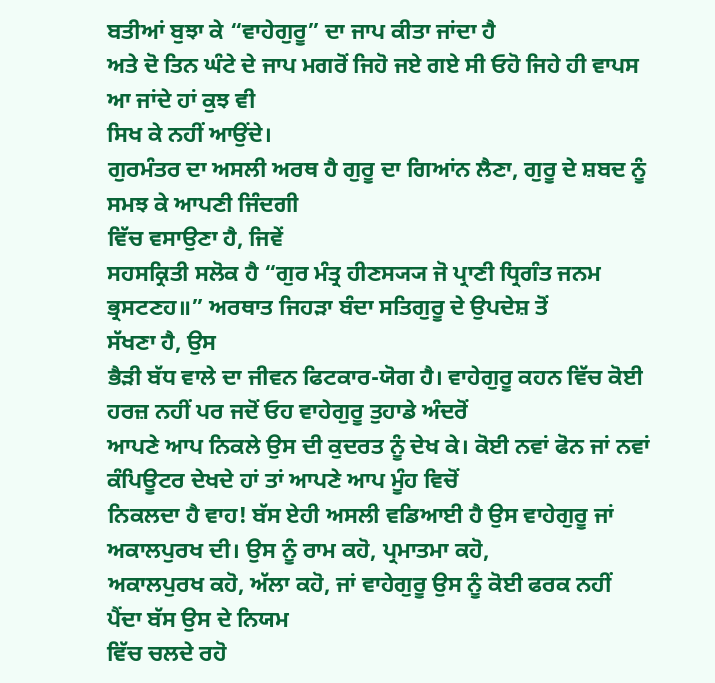ਬਤੀਆਂ ਬੁਝਾ ਕੇ “ਵਾਹੇਗੁਰੂ” ਦਾ ਜਾਪ ਕੀਤਾ ਜਾਂਦਾ ਹੈ
ਅਤੇ ਦੋ ਤਿਨ ਘੰਟੇ ਦੇ ਜਾਪ ਮਗਰੋਂ ਜਿਹੋ ਜਏ ਗਏ ਸੀ ਓਹੋ ਜਿਹੇ ਹੀ ਵਾਪਸ ਆ ਜਾਂਦੇ ਹਾਂ ਕੁਝ ਵੀ
ਸਿਖ ਕੇ ਨਹੀਂ ਆਉਂਦੇ।
ਗੁਰਮੰਤਰ ਦਾ ਅਸਲੀ ਅਰਥ ਹੈ ਗੁਰੂ ਦਾ ਗਿਆਂਨ ਲੈਣਾ, ਗੁਰੂ ਦੇ ਸ਼ਬਦ ਨੂੰ ਸਮਝ ਕੇ ਆਪਣੀ ਜਿੰਦਗੀ
ਵਿੱਚ ਵਸਾਉਣਾ ਹੈ, ਜਿਵੇਂ
ਸਹਸਕ੍ਰਿਤੀ ਸਲੋਕ ਹੈ “ਗੁਰ ਮੰਤ੍ਰ ਹੀਣਸ੍ਯ੍ਯ ਜੋ ਪ੍ਰਾਣੀ ਧ੍ਰਿਗੰਤ ਜਨਮ ਭ੍ਰਸਟਣਹ॥” ਅਰਥਾਤ ਜਿਹੜਾ ਬੰਦਾ ਸਤਿਗੁਰੂ ਦੇ ਉਪਦੇਸ਼ ਤੋਂ
ਸੱਖਣਾ ਹੈ, ਉਸ
ਭੈੜੀ ਬੱਧ ਵਾਲੇ ਦਾ ਜੀਵਨ ਫਿਟਕਾਰ-ਯੋਗ ਹੈ। ਵਾਹੇਗੁਰੂ ਕਹਨ ਵਿੱਚ ਕੋਈ ਹਰਜ਼ ਨਹੀਂ ਪਰ ਜਦੋਂ ਓਹ ਵਾਹੇਗੁਰੂ ਤੁਹਾਡੇ ਅੰਦਰੋਂ
ਆਪਣੇ ਆਪ ਨਿਕਲੇ ਉਸ ਦੀ ਕੁਦਰਤ ਨੂੰ ਦੇਖ ਕੇ। ਕੋਈ ਨਵਾਂ ਫੋਨ ਜਾਂ ਨਵਾਂ ਕੰਪਿਊਟਰ ਦੇਖਦੇ ਹਾਂ ਤਾਂ ਆਪਣੇ ਆਪ ਮੂੰਹ ਵਿਚੋਂ
ਨਿਕਲਦਾ ਹੈ ਵਾਹ! ਬੱਸ ਏਹੀ ਅਸਲੀ ਵਡਿਆਈ ਹੈ ਉਸ ਵਾਹੇਗੁਰੂ ਜਾਂ ਅਕਾਲਪੁਰਖ ਦੀ। ਉਸ ਨੂੰ ਰਾਮ ਕਹੋ, ਪ੍ਰਮਾਤਮਾ ਕਹੋ,
ਅਕਾਲਪੁਰਖ ਕਹੋ, ਅੱਲਾ ਕਹੋ, ਜਾਂ ਵਾਹੇਗੁਰੂ ਉਸ ਨੂੰ ਕੋਈ ਫਰਕ ਨਹੀਂ ਪੈਂਦਾ ਬੱਸ ਉਸ ਦੇ ਨਿਯਮ
ਵਿੱਚ ਚਲਦੇ ਰਹੋ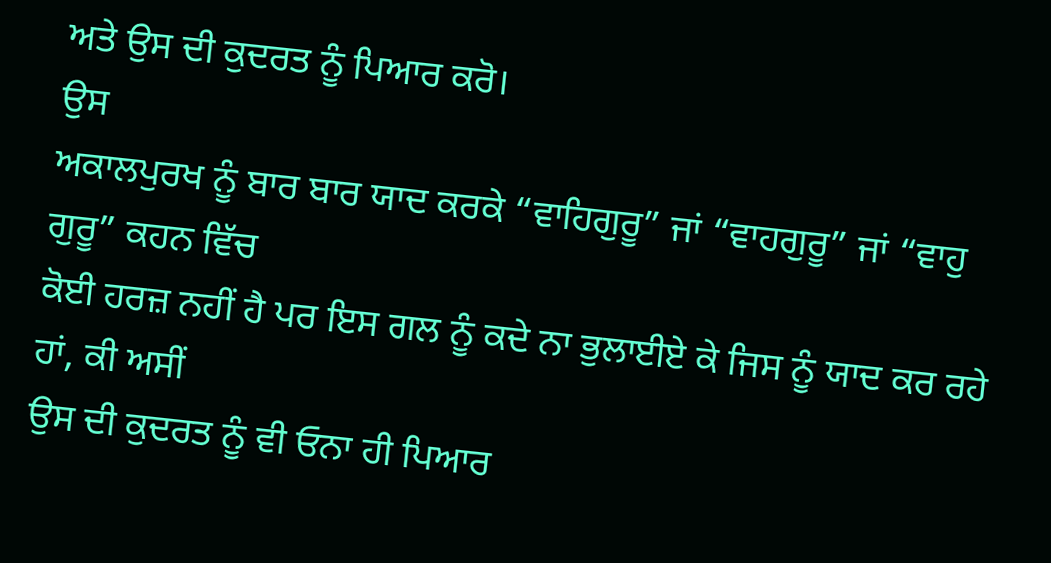ਅਤੇ ਉਸ ਦੀ ਕੁਦਰਤ ਨੂੰ ਪਿਆਰ ਕਰੋ।
ਉਸ
ਅਕਾਲਪੁਰਖ ਨੂੰ ਬਾਰ ਬਾਰ ਯਾਦ ਕਰਕੇ “ਵਾਹਿਗੁਰੂ” ਜਾਂ “ਵਾਹਗੁਰੂ” ਜਾਂ “ਵਾਹੁ ਗੁਰੂ” ਕਹਨ ਵਿੱਚ
ਕੋਈ ਹਰਜ਼ ਨਹੀਂ ਹੈ ਪਰ ਇਸ ਗਲ ਨੂੰ ਕਦੇ ਨਾ ਭੁਲਾਈਏ ਕੇ ਜਿਸ ਨੂੰ ਯਾਦ ਕਰ ਰਹੇ ਹਾਂ, ਕੀ ਅਸੀਂ
ਉਸ ਦੀ ਕੁਦਰਤ ਨੂੰ ਵੀ ਓਨਾ ਹੀ ਪਿਆਰ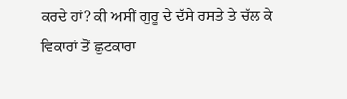ਕਰਦੇ ਹਾਂ? ਕੀ ਅਸੀਂ ਗੁਰੂ ਦੇ ਦੱਸੇ ਰਸਤੇ ਤੇ ਚੱਲ ਕੇ
ਵਿਕਾਰਾਂ ਤੋਂ ਛੁਟਕਾਰਾ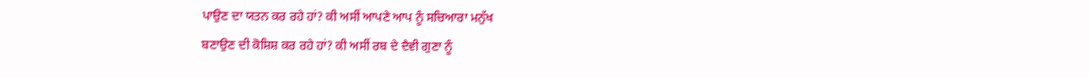ਪਾਉਣ ਦਾ ਯਤਨ ਕਰ ਰਹੇ ਹਾਂ? ਕੀ ਅਸੀਂ ਆਪਣੇ ਆਪ ਨੂੰ ਸਚਿਆਰਾ ਮਨੁੱਖ
ਬਣਾਉਣ ਦੀ ਕੋਸ਼ਿਸ਼ ਕਰ ਰਹੇ ਹਾਂ? ਕੀ ਅਸੀਂ ਰਬ ਦੇ ਦੈਵੀ ਗੁਣਾ ਨੂੰ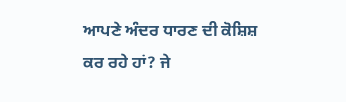ਆਪਣੇ ਅੰਦਰ ਧਾਰਣ ਦੀ ਕੋਸ਼ਿਸ਼
ਕਰ ਰਹੇ ਹਾਂ? ਜੇ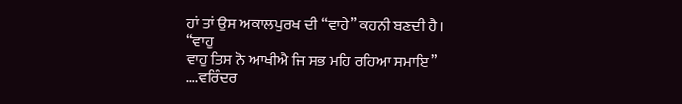ਹਾਂ ਤਾਂ ਉਸ ਅਕਾਲਪੁਰਖ ਦੀ “ਵਾਹੇ” ਕਹਨੀ ਬਣਦੀ ਹੈ।
“ਵਾਹੁ
ਵਾਹੁ ਤਿਸ ਨੋ ਆਖੀਐ ਜਿ ਸਭ ਮਹਿ ਰਹਿਆ ਸਮਾਇ”
….ਵਰਿੰਦਰ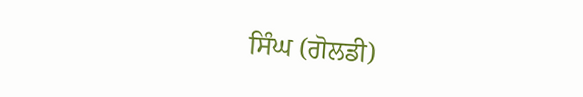ਸਿੰਘ (ਗੋਲਡੀ)